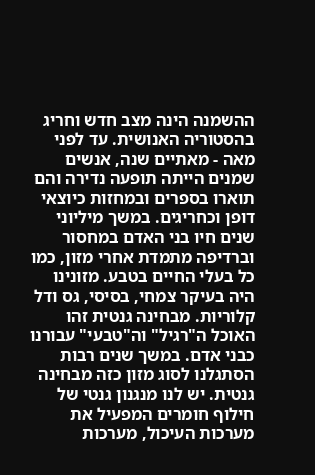ההשמנה הינה מצב חדש וחריג בהסטוריה האנושית. עד לפני מאה - מאתיים שנה, אנשים שמנים הייתה תופעה נדירה והם תוארו בספרים ובמחזות כיוצאי דופן וכחריגים. במשך מיליוני שנים חיו בני האדם במחסור וברדיפה מתמדת אחרי מזון, כמו כל בעלי החיים בטבע. מזונינו היה בעיקר צמחי, בסיסי, גס ודל קלוריות. מבחינה גנטית זהו האוכל ה"רגיל" וה"טבעי" עבורנו כבני אדם. במשך שנים רבות הסתגלנו לסוג מזון כזה מבחינה גנטית. יש לנו מנגנון גנטי של חילוף חומרים המפעיל את מערכות העיכול, מערכות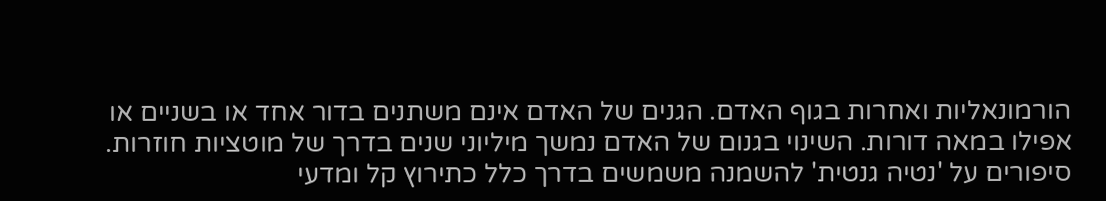הורמונאליות ואחרות בגוף האדם. הגנים של האדם אינם משתנים בדור אחד או בשניים או אפילו במאה דורות. השינוי בגנום של האדם נמשך מיליוני שנים בדרך של מוטציות חוזרות.
סיפורים על 'נטיה גנטית' להשמנה משמשים בדרך כלל כתירוץ קל ומדעי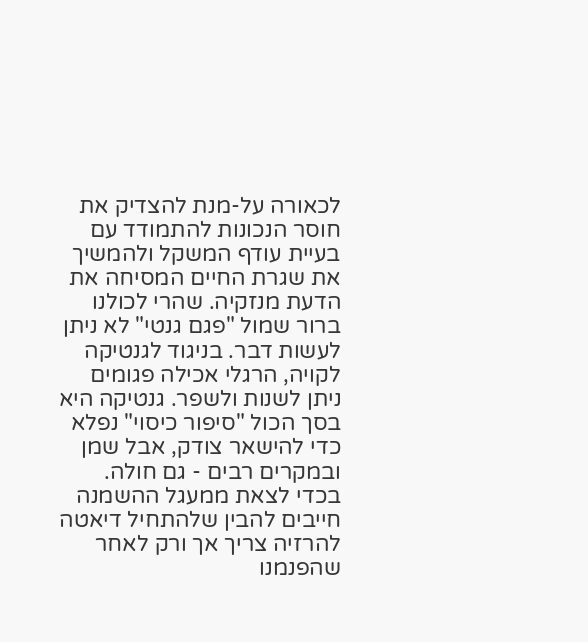לכאורה על-מנת להצדיק את חוסר הנכונות להתמודד עם בעיית עודף המשקל ולהמשיך את שגרת החיים המסיחה את הדעת מנזקיה. שהרי לכולנו ברור שמול "פגם גנטי" לא ניתן לעשות דבר. בניגוד לגנטיקה לקויה, הרגלי אכילה פגומים ניתן לשנות ולשפר. גנטיקה היא בסך הכול "סיפור כיסוי" נפלא כדי להישאר צודק, אבל שמן ובמקרים רבים - גם חולה. בכדי לצאת ממעגל ההשמנה חייבים להבין שלהתחיל דיאטה להרזיה צריך אך ורק לאחר שהפנמנו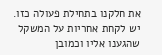את חלקנו בתחילת פעולה כזו. יש לקחת אחריות על המשקל שהגענו אליו וכמובן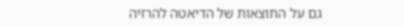גם על התוצאות של הדיאטה להרזיה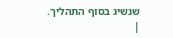שנשיג בסוף התהליך.
|